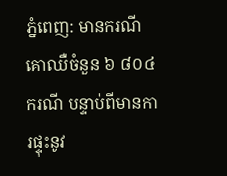ភ្នំពេញ: មានករណីគោឈឺចំនួន ៦ ៨០៤ករណី បន្ទាប់ពីមានការផ្ទុះនូវ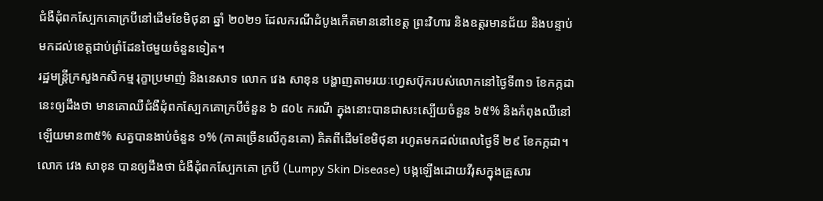ជំងឺដុំពកស្បែកគោក្របីនៅដើមខែមិថុនា ឆ្នាំ ២០២១ ដែលករណីដំបូងកើតមាននៅខេត្ត ព្រះវិហារ និងឧត្តរមានជ័យ និងបន្ទាប់មកដល់ខេត្តជាប់ព្រំដែនថៃមួយចំនួនទៀត។
រដ្ឋមន្ត្រីក្រសួងកសិកម្ម រុក្ខាប្រមាញ់ និងនេសាទ លោក វេង សាខុន បង្ហាញតាមរយៈហ្វេសប៊ុករបស់លោកនៅថ្ងៃទី៣១ ខែកក្កដានេះឲ្យដឹងថា មានគោឈឺជំងឺដុំពកស្បែកគោក្របីចំនួន ៦ ៨០៤ ករណី ក្នុងនោះបានជាសះស្បើយចំនួន ៦៥% និងកំពុងឈឺនៅឡើយមាន៣៥% សត្វបានងាប់ចំនួន ១% (ភាគច្រើនលើកូនគោ) គិតពីដើមខែមិថុនា រហូតមកដល់ពេលថ្ងៃទី ២៩ ខែកក្កដា។
លោក វេង សាខុន បានឲ្យដឹងថា ជំងឺដុំពកស្បែកគោ ក្របី (Lumpy Skin Disease) បង្កឡើងដោយវីរុសក្នុងគ្រួសារ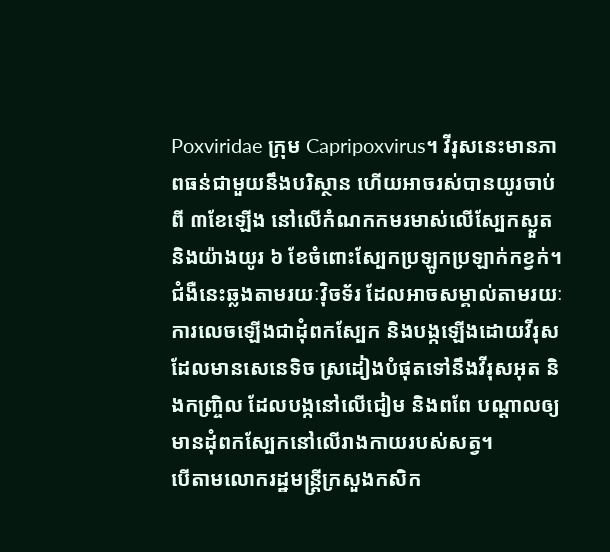Poxviridae ក្រុម Capripoxvirus។ វីរុសនេះមានភាពធន់ជាមួយនឹងបរិស្ថាន ហើយអាចរស់បានយូរចាប់ពី ៣ខែឡើង នៅលើកំណកកមរមាស់លើស្បែកស្ងួតនិងយ៉ាងយូរ ៦ ខែចំពោះស្បែកប្រឡូកប្រឡាក់កខ្វក់។
ជំងឺនេះឆ្លងតាមរយៈវ៉ិចទ័រ ដែលអាចសម្គាល់តាមរយៈការលេចឡើងជាដុំពកស្បែក និងបង្កឡើងដោយវីរុសដែលមានសេនេទិច ស្រដៀងបំផុតទៅនឹងវីរុសអុត និងកញ្រ្ចិល ដែលបង្កនៅលើជៀម និងពពែ បណ្តាលឲ្យមានដុំពកស្បែកនៅលើរាងកាយរបស់សត្វ។
បើតាមលោករដ្ឋមន្ត្រីក្រសួងកសិក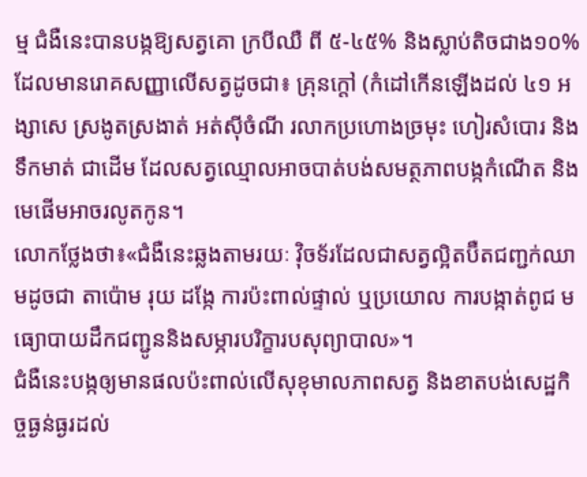ម្ម ជំងឺនេះបានបង្កឱ្យសត្វគោ ក្របីឈឺ ពី ៥-៤៥% និងស្លាប់តិចជាង១០% ដែលមានរោគសញ្ញាលើសត្វដូចជា៖ គ្រុនក្តៅ (កំដៅកើនឡើងដល់ ៤១ អង្សាសេ ស្រងូតស្រងាត់ អត់ស៊ីចំណី រលាកប្រហោងច្រមុះ ហៀរសំបោរ និងទឹកមាត់ ជាដើម ដែលសត្វឈ្មោលអាចបាត់បង់សមត្ថភាពបង្កកំណើត និងមេផើមអាចរលូតកូន។
លោកថ្លែងថា៖«ជំងឺនេះឆ្លងតាមរយៈ វ៉ិចទ័រដែលជាសត្វល្អិតប៊ឺតជញ្ជក់ឈាមដូចជា តាប៉ោម រុយ ដង្កែ ការប៉ះពាល់ផ្ទាល់ ឬប្រយោល ការបង្កាត់ពូជ មធ្យោបាយដឹកជញ្ជូននិងសម្ភារបរិក្ខារបសុព្យាបាល»។
ជំងឺនេះបង្កឲ្យមានផលប៉ះពាល់លើសុខុមាលភាពសត្វ និងខាតបង់សេដ្ឋកិច្ចធ្ងន់ធ្ងរដល់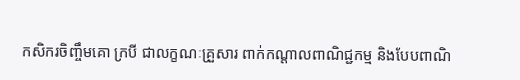កសិករចិញ្ចឹមគោ ក្របី ជាលក្ខណៈគ្រួសារ ពាក់កណ្តាលពាណិជ្ជកម្ម និងបែបពាណិ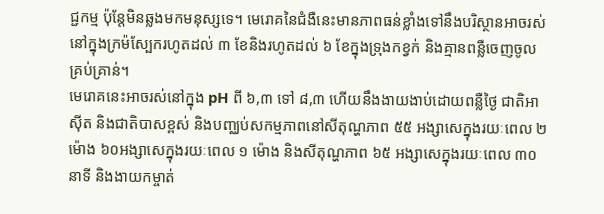ជ្ជកម្ម ប៉ុន្តែមិនឆ្លងមកមនុស្សទេ។ មេរោគនៃជំងឺនេះមានភាពធន់ខ្លាំងទៅនឹងបរិស្ថានអាចរស់នៅក្នុងក្រម៉ស្បែករហូតដល់ ៣ ខែនិងរហូតដល់ ៦ ខែក្នុងទ្រុងកខ្វក់ និងគ្មានពន្លឺចេញចូលគ្រប់គ្រាន់។
មេរោគនេះអាចរស់នៅក្នុង pH ពី ៦,៣ ទៅ ៨,៣ ហើយនឹងងាយងាប់ដោយពន្លឺថ្ងៃ ជាតិអាស៊ីត និងជាតិបាសខ្ពស់ និងបញ្ឈប់សកម្មភាពនៅសីតុណ្ហភាព ៥៥ អង្សាសេក្នុងរយៈពេល ២ ម៉ោង ៦០អង្សាសេក្នុងរយៈពេល ១ ម៉ោង និងសីតុណ្ហភាព ៦៥ អង្សាសេក្នុងរយៈពេល ៣០ នាទី និងងាយកម្ចាត់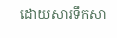ដោយសារទឹកសា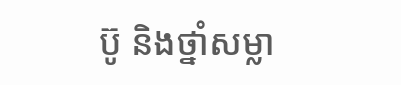ប៊ូ និងថ្នាំសម្លា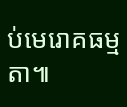ប់មេរោគធម្មតា៕